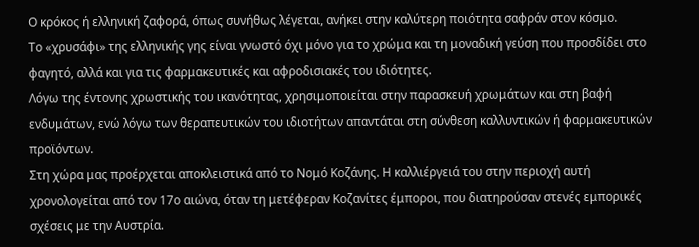Ο κρόκος ή ελληνική ζαφορά, όπως συνήθως λέγεται, ανήκει στην καλύτερη ποιότητα σαφράν στον κόσμο.
Το «χρυσάφι» της ελληνικής γης είναι γνωστό όχι μόνο για το χρώμα και τη μοναδική γεύση που προσδίδει στο φαγητό, αλλά και για τις φαρμακευτικές και αφροδισιακές του ιδιότητες.
Λόγω της έντονης χρωστικής του ικανότητας, χρησιμοποιείται στην παρασκευή χρωμάτων και στη βαφή ενδυμάτων, ενώ λόγω των θεραπευτικών του ιδιοτήτων απαντάται στη σύνθεση καλλυντικών ή φαρμακευτικών προϊόντων.
Στη χώρα μας προέρχεται αποκλειστικά από το Νομό Κοζάνης. Η καλλιέργειά του στην περιοχή αυτή χρονολογείται από τον 17ο αιώνα, όταν τη μετέφεραν Κοζανίτες έμποροι, που διατηρούσαν στενές εμπορικές σχέσεις με την Αυστρία.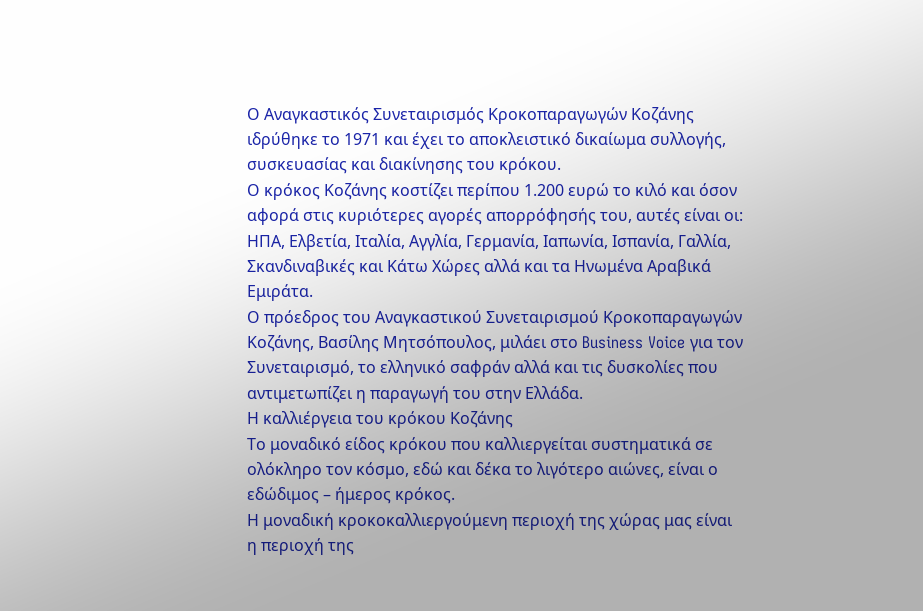Ο Αναγκαστικός Συνεταιρισμός Κροκοπαραγωγών Κοζάνης ιδρύθηκε το 1971 και έχει το αποκλειστικό δικαίωμα συλλογής, συσκευασίας και διακίνησης του κρόκου.
Ο κρόκος Κοζάνης κοστίζει περίπου 1.200 ευρώ το κιλό και όσον αφορά στις κυριότερες αγορές απορρόφησής του, αυτές είναι οι: ΗΠΑ, Ελβετία, Ιταλία, Αγγλία, Γερμανία, Ιαπωνία, Ισπανία, Γαλλία, Σκανδιναβικές και Κάτω Χώρες αλλά και τα Ηνωμένα Αραβικά Εμιράτα.
Ο πρόεδρος του Αναγκαστικού Συνεταιρισμού Κροκοπαραγωγών Κοζάνης, Βασίλης Μητσόπουλος, μιλάει στο Business Voice για τον Συνεταιρισμό, το ελληνικό σαφράν αλλά και τις δυσκολίες που αντιμετωπίζει η παραγωγή του στην Ελλάδα.
Η καλλιέργεια του κρόκου Κοζάνης
Το μοναδικό είδος κρόκου που καλλιεργείται συστηματικά σε ολόκληρο τον κόσμο, εδώ και δέκα το λιγότερο αιώνες, είναι ο εδώδιμος – ήμερος κρόκος.
Η μοναδική κροκοκαλλιεργούμενη περιοχή της χώρας μας είναι η περιοχή της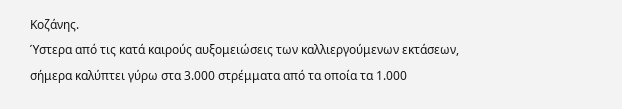Κοζάνης.
Ύστερα από τις κατά καιρούς αυξομειώσεις των καλλιεργούμενων εκτάσεων, σήμερα καλύπτει γύρω στα 3.000 στρέμματα από τα οποία τα 1.000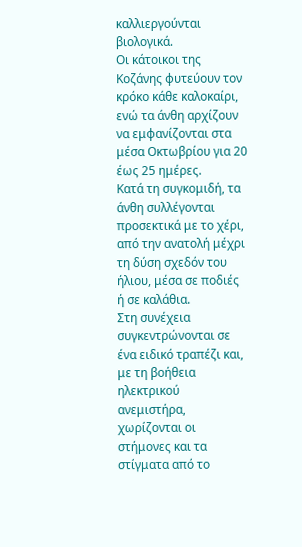καλλιεργούνται βιολογικά.
Οι κάτοικοι της Κοζάνης φυτεύουν τον κρόκο κάθε καλοκαίρι, ενώ τα άνθη αρχίζουν να εμφανίζονται στα μέσα Οκτωβρίου για 20 έως 25 ημέρες.
Κατά τη συγκομιδή, τα άνθη συλλέγονται προσεκτικά με το χέρι, από την ανατολή μέχρι τη δύση σχεδόν του ήλιου, μέσα σε ποδιές ή σε καλάθια.
Στη συνέχεια συγκεντρώνονται σε ένα ειδικό τραπέζι και, με τη βοήθεια ηλεκτρικού ανεμιστήρα, χωρίζονται οι στήμονες και τα στίγματα από το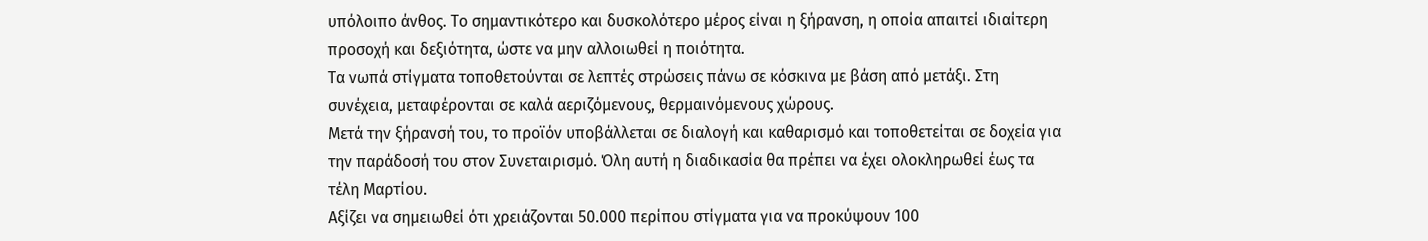υπόλοιπο άνθος. Το σημαντικότερο και δυσκολότερο μέρος είναι η ξήρανση, η οποία απαιτεί ιδιαίτερη προσοχή και δεξιότητα, ώστε να μην αλλοιωθεί η ποιότητα.
Τα νωπά στίγματα τοποθετούνται σε λεπτές στρώσεις πάνω σε κόσκινα με βάση από μετάξι. Στη συνέχεια, μεταφέρονται σε καλά αεριζόμενους, θερμαινόμενους χώρους.
Μετά την ξήρανσή του, το προϊόν υποβάλλεται σε διαλογή και καθαρισμό και τοποθετείται σε δοχεία για την παράδοσή του στον Συνεταιρισμό. Όλη αυτή η διαδικασία θα πρέπει να έχει ολοκληρωθεί έως τα τέλη Μαρτίου.
Αξίζει να σημειωθεί ότι χρειάζονται 50.000 περίπου στίγματα για να προκύψουν 100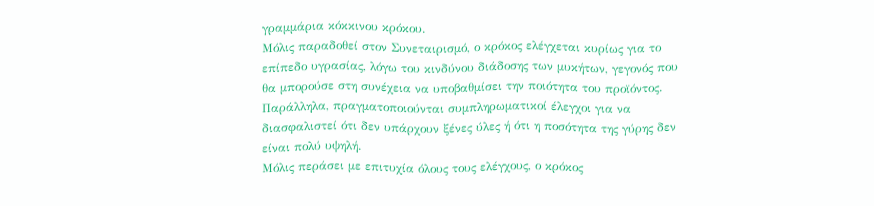γραμμάρια κόκκινου κρόκου.
Μόλις παραδοθεί στον Συνεταιρισμό, ο κρόκος ελέγχεται κυρίως για το επίπεδο υγρασίας, λόγω του κινδύνου διάδοσης των μυκήτων, γεγονός που θα μπορούσε στη συνέχεια να υποβαθμίσει την ποιότητα του προϊόντος.
Παράλληλα, πραγματοποιούνται συμπληρωματικοί έλεγχοι για να διασφαλιστεί ότι δεν υπάρχουν ξένες ύλες ή ότι η ποσότητα της γύρης δεν είναι πολύ υψηλή.
Μόλις περάσει με επιτυχία όλους τους ελέγχους, ο κρόκος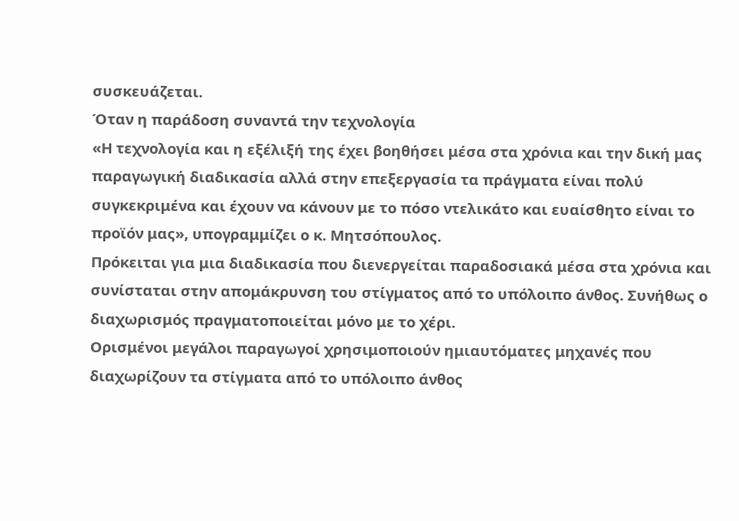συσκευάζεται.
Όταν η παράδοση συναντά την τεχνολογία
«Η τεχνολογία και η εξέλιξή της έχει βοηθήσει μέσα στα χρόνια και την δική μας παραγωγική διαδικασία αλλά στην επεξεργασία τα πράγματα είναι πολύ συγκεκριμένα και έχουν να κάνουν με το πόσο ντελικάτο και ευαίσθητο είναι το προϊόν μας», υπογραμμίζει ο κ. Μητσόπουλος.
Πρόκειται για μια διαδικασία που διενεργείται παραδοσιακά μέσα στα χρόνια και συνίσταται στην απομάκρυνση του στίγματος από το υπόλοιπο άνθος. Συνήθως ο διαχωρισμός πραγματοποιείται μόνο με το χέρι.
Ορισμένοι μεγάλοι παραγωγοί χρησιμοποιούν ημιαυτόματες μηχανές που διαχωρίζουν τα στίγματα από το υπόλοιπο άνθος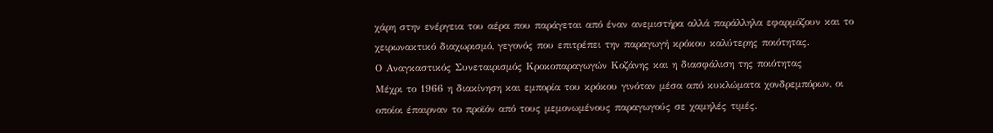χάρη στην ενέργεια του αέρα που παράγεται από έναν ανεμιστήρα αλλά παράλληλα εφαρμόζουν και το χειρωνακτικό διαχωρισμό, γεγονός που επιτρέπει την παραγωγή κρόκου καλύτερης ποιότητας.
Ο Αναγκαστικός Συνεταιρισμός Κροκοπαραγωγών Κοζάνης και η διασφάλιση της ποιότητας
Μέχρι το 1966 η διακίνηση και εμπορία του κρόκου γινόταν μέσα από κυκλώματα χονδρεμπόρων, οι οποίοι έπαιρναν το προϊόν από τους μεμονωμένους παραγωγούς σε χαμηλές τιμές.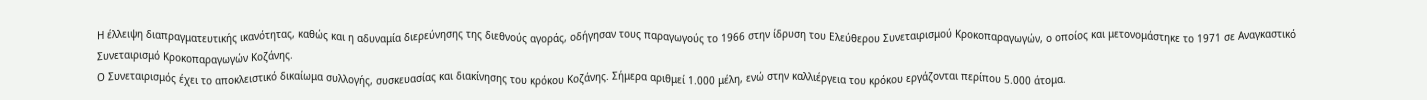Η έλλειψη διαπραγματευτικής ικανότητας, καθώς και η αδυναμία διερεύνησης της διεθνούς αγοράς, οδήγησαν τους παραγωγούς το 1966 στην ίδρυση του Ελεύθερου Συνεταιρισμού Κροκοπαραγωγών, ο οποίος και μετονομάστηκε το 1971 σε Αναγκαστικό Συνεταιρισμό Κροκοπαραγωγών Κοζάνης.
Ο Συνεταιρισμός έχει το αποκλειστικό δικαίωμα συλλογής, συσκευασίας και διακίνησης του κρόκου Κοζάνης. Σήμερα αριθμεί 1.000 μέλη, ενώ στην καλλιέργεια του κρόκου εργάζονται περίπου 5.000 άτομα.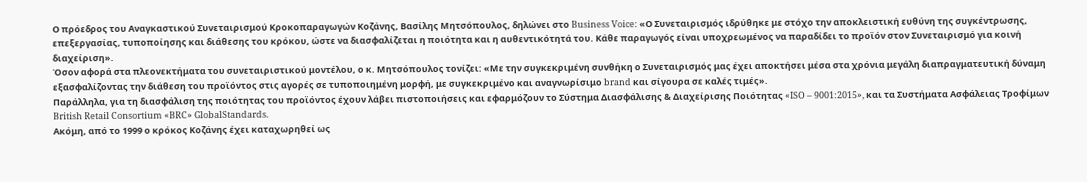Ο πρόεδρος του Αναγκαστικού Συνεταιρισμού Κροκοπαραγωγών Κοζάνης, Βασίλης Μητσόπουλος, δηλώνει στο Business Voice: «Ο Συνεταιρισμός ιδρύθηκε με στόχο την αποκλειστική ευθύνη της συγκέντρωσης, επεξεργασίας, τυποποίησης και διάθεσης του κρόκου, ώστε να διασφαλίζεται η ποιότητα και η αυθεντικότητά του. Κάθε παραγωγός είναι υποχρεωμένος να παραδίδει το προϊόν στον Συνεταιρισμό για κοινή διαχείριση».
Όσον αφορά στα πλεονεκτήματα του συνεταιριστικού μοντέλου, ο κ. Μητσόπουλος τονίζει: «Με την συγκεκριμένη συνθήκη ο Συνεταιρισμός μας έχει αποκτήσει μέσα στα χρόνια μεγάλη διαπραγματευτική δύναμη εξασφαλίζοντας την διάθεση του προϊόντος στις αγορές σε τυποποιημένη μορφή, με συγκεκριμένο και αναγνωρίσιμο brand και σίγουρα σε καλές τιμές».
Παράλληλα, για τη διασφάλιση της ποιότητας του προϊόντος έχουν λάβει πιστοποιήσεις και εφαρμόζουν το Σύστημα Διασφάλισης & Διαχείρισης Ποιότητας «ISO – 9001:2015», και τα Συστήματα Ασφάλειας Τροφίμων British Retail Consortium «BRC» GlobalStandards.
Ακόμη, από το 1999 ο κρόκος Κοζάνης έχει καταχωρηθεί ως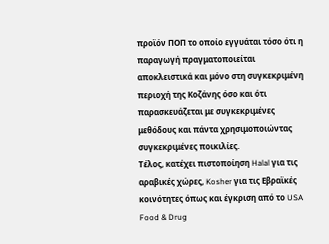προϊόν ΠΟΠ το οποίο εγγυάται τόσο ότι η παραγωγή πραγματοποιείται αποκλειστικά και μόνο στη συγκεκριμένη περιοχή της Κοζάνης όσο και ότι παρασκευάζεται με συγκεκριμένες μεθόδους και πάντα χρησιμοποιώντας συγκεκριμένες ποικιλίες.
Τέλος, κατέχει πιστοποίηση Halal για τις αραβικές χώρες, Kosher για τις Εβραϊκές κοινότητες όπως και έγκριση από το USA Food & Drug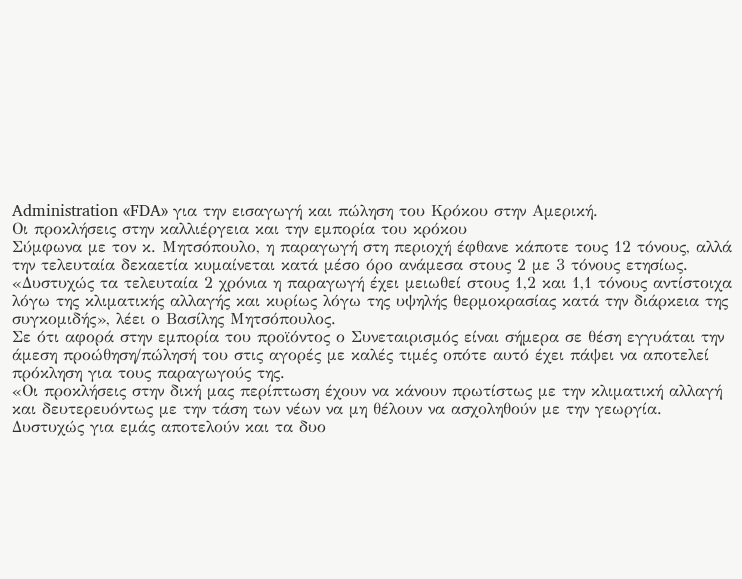Administration «FDA» για την εισαγωγή και πώληση του Κρόκου στην Αμερική.
Οι προκλήσεις στην καλλιέργεια και την εμπορία του κρόκου
Σύμφωνα με τον κ. Μητσόπουλο, η παραγωγή στη περιοχή έφθανε κάποτε τους 12 τόνους, αλλά την τελευταία δεκαετία κυμαίνεται κατά μέσο όρο ανάμεσα στους 2 με 3 τόνους ετησίως.
«Δυστυχώς τα τελευταία 2 χρόνια η παραγωγή έχει μειωθεί στους 1,2 και 1,1 τόνους αντίστοιχα λόγω της κλιματικής αλλαγής και κυρίως λόγω της υψηλής θερμοκρασίας κατά την διάρκεια της συγκομιδής», λέει ο Βασίλης Μητσόπουλος.
Σε ότι αφορά στην εμπορία του προϊόντος ο Συνεταιρισμός είναι σήμερα σε θέση εγγυάται την άμεση προώθηση/πώλησή του στις αγορές με καλές τιμές οπότε αυτό έχει πάψει να αποτελεί πρόκληση για τους παραγωγούς της.
«Οι προκλήσεις στην δική μας περίπτωση έχουν να κάνουν πρωτίστως με την κλιματική αλλαγή και δευτερευόντως με την τάση των νέων να μη θέλουν να ασχοληθούν με την γεωργία. Δυστυχώς για εμάς αποτελούν και τα δυο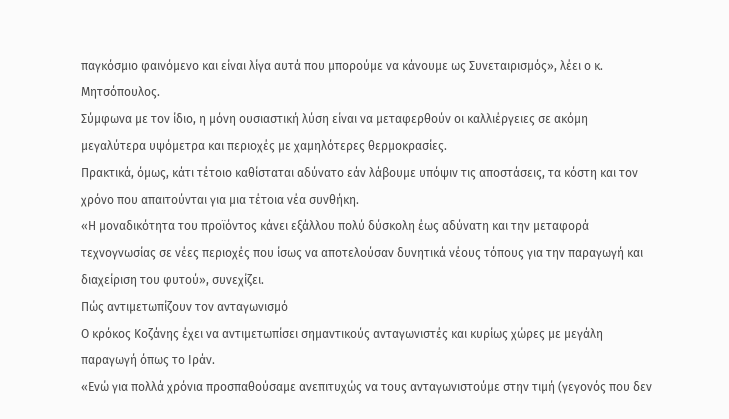παγκόσμιο φαινόμενο και είναι λίγα αυτά που μπορούμε να κάνουμε ως Συνεταιρισμός», λέει ο κ. Μητσόπουλος.
Σύμφωνα με τον ίδιο, η μόνη ουσιαστική λύση είναι να μεταφερθούν οι καλλιέργειες σε ακόμη μεγαλύτερα υψόμετρα και περιοχές με χαμηλότερες θερμοκρασίες.
Πρακτικά, όμως, κάτι τέτοιο καθίσταται αδύνατο εάν λάβουμε υπόψιν τις αποστάσεις, τα κόστη και τον χρόνο που απαιτούνται για μια τέτοια νέα συνθήκη.
«Η μοναδικότητα του προϊόντος κάνει εξάλλου πολύ δύσκολη έως αδύνατη και την μεταφορά τεχνογνωσίας σε νέες περιοχές που ίσως να αποτελούσαν δυνητικά νέους τόπους για την παραγωγή και διαχείριση του φυτού», συνεχίζει.
Πώς αντιμετωπίζουν τον ανταγωνισμό
Ο κρόκος Κοζάνης έχει να αντιμετωπίσει σημαντικούς ανταγωνιστές και κυρίως χώρες με μεγάλη παραγωγή όπως το Ιράν.
«Ενώ για πολλά χρόνια προσπαθούσαμε ανεπιτυχώς να τους ανταγωνιστούμε στην τιμή (γεγονός που δεν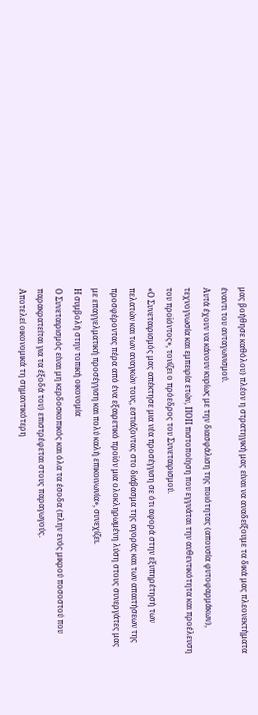μας βοήθησε καθόλου) πλέον η στρατηγική μας είναι να αναδείξουμε τα δικά μας πλεονεκτήματα έναντι του ανταγωνισμού.
Αυτά έχουν να κάνουν κυρίως με την διασφάλιση της ποιότητας (απουσία φυτοφαρμάκων), τεχνογνωσία και εμπειρία ετών, ΠΟΠ πιστοποίηση που εγγυάται την αυθεντικότητα και προέλευση του προϊόντος», τονίζει ο πρόεδρος του Συνεταιρισμού.
«Ο Συνεταιρισμός μας απέκτησε μια νέα προσέγγιση σε ότι αφορά στην εξυπηρέτησή των πελατών και των αναγκών τους, εστιάζοντας στο διάβασμα της αγοράς και των απαιτήσεων της προσφέροντας πέρα από ένα εξαιρετικό προϊόν μια ολοκληρωμένη λύση στους συνεργάτες μας με επαγγελματική προσέγγιση και πολύ καλή επικοινωνία», συνεχίζει.
Η συμβολή στην τοπική οικονομία
Ο Συνεταιρισμός είναι μη κερδοσκοπικός και όλα τα έσοδα (πλην ενός μικρού ποσοστού που παρακρατείται για τα έξοδά του) επιστρέφεται στους παραγωγούς.
Αποτελεί οικονομικά τη σημαντικότερη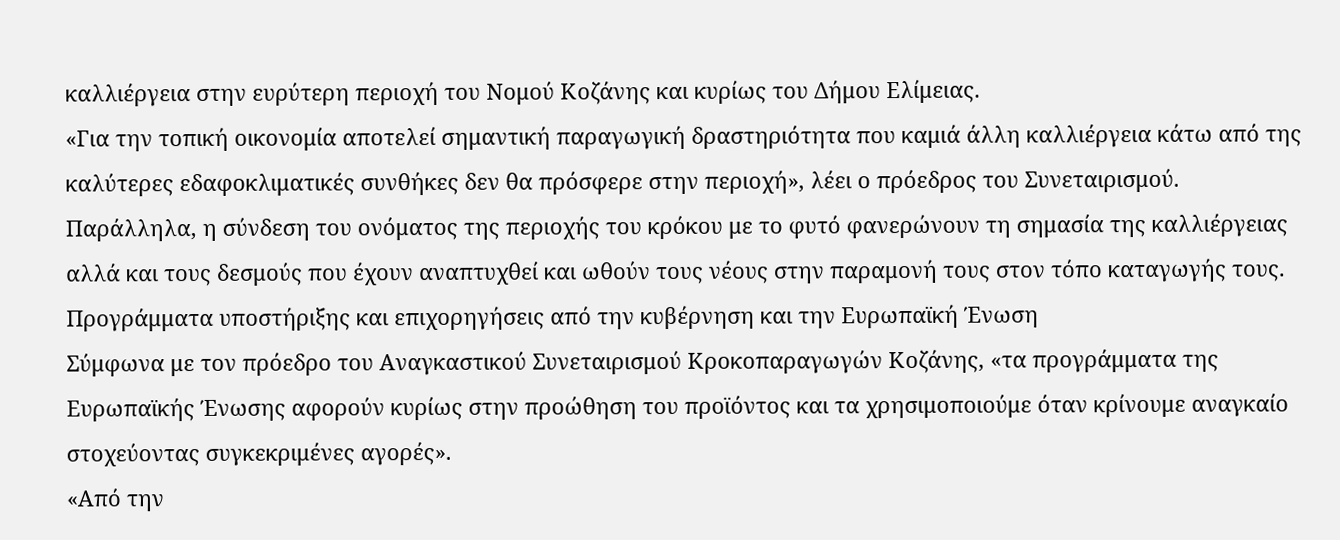καλλιέργεια στην ευρύτερη περιοχή του Νομού Κοζάνης και κυρίως του Δήμου Ελίμειας.
«Για την τοπική οικονομία αποτελεί σημαντική παραγωγική δραστηριότητα που καμιά άλλη καλλιέργεια κάτω από της καλύτερες εδαφοκλιματικές συνθήκες δεν θα πρόσφερε στην περιοχή», λέει ο πρόεδρος του Συνεταιρισμού.
Παράλληλα, η σύνδεση του ονόματος της περιοχής του κρόκου με το φυτό φανερώνουν τη σημασία της καλλιέργειας αλλά και τους δεσμούς που έχουν αναπτυχθεί και ωθούν τους νέους στην παραμονή τους στον τόπο καταγωγής τους.
Προγράμματα υποστήριξης και επιχορηγήσεις από την κυβέρνηση και την Ευρωπαϊκή Ένωση
Σύμφωνα με τον πρόεδρο του Αναγκαστικού Συνεταιρισμού Κροκοπαραγωγών Κοζάνης, «τα προγράμματα της Ευρωπαϊκής Ένωσης αφορούν κυρίως στην προώθηση του προϊόντος και τα χρησιμοποιούμε όταν κρίνουμε αναγκαίο στοχεύοντας συγκεκριμένες αγορές».
«Από την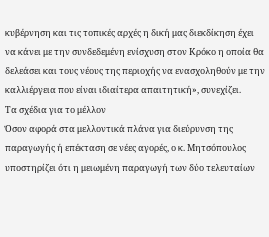κυβέρνηση και τις τοπικές αρχές η δική μας διεκδίκηση έχει να κάνει με την συνδεδεμένη ενίσχυση στον Κρόκο η οποία θα δελεάσει και τους νέους της περιοχής να ενασχοληθούν με την καλλιέργεια που είναι ιδιαίτερα απαιτητική», συνεχίζει.
Τα σχέδια για το μέλλον
Όσον αφορά στα μελλοντικά πλάνα για διεύρυνση της παραγωγής ή επέκταση σε νέες αγορές, ο κ. Μητσόπουλος υποστηρίζει ότι η μειωμένη παραγωγή των δύο τελευταίων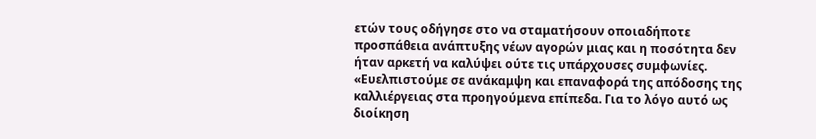ετών τους οδήγησε στο να σταματήσουν οποιαδήποτε προσπάθεια ανάπτυξης νέων αγορών μιας και η ποσότητα δεν ήταν αρκετή να καλύψει ούτε τις υπάρχουσες συμφωνίες.
«Ευελπιστούμε σε ανάκαμψη και επαναφορά της απόδοσης της καλλιέργειας στα προηγούμενα επίπεδα. Για το λόγο αυτό ως διοίκηση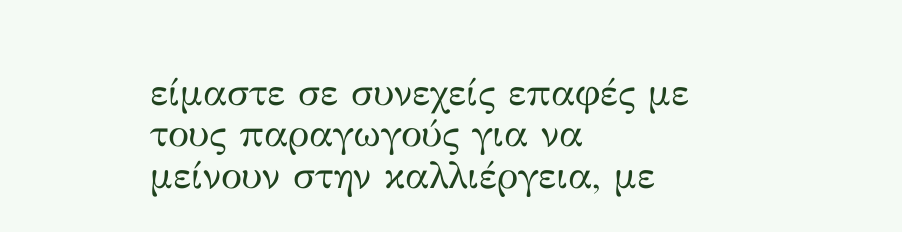είμαστε σε συνεχείς επαφές με τους παραγωγούς για να μείνουν στην καλλιέργεια, με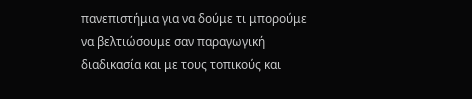πανεπιστήμια για να δούμε τι μπορούμε να βελτιώσουμε σαν παραγωγική διαδικασία και με τους τοπικούς και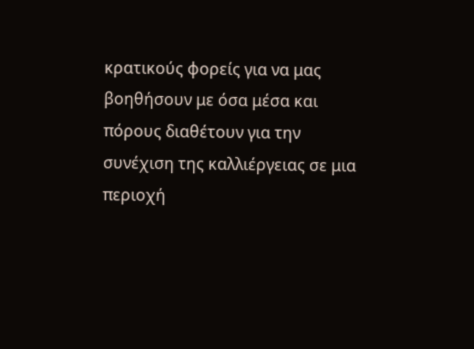κρατικούς φορείς για να μας βοηθήσουν με όσα μέσα και πόρους διαθέτουν για την συνέχιση της καλλιέργειας σε μια περιοχή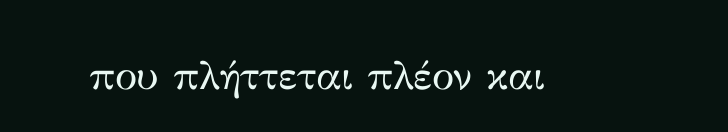που πλήττεται πλέον και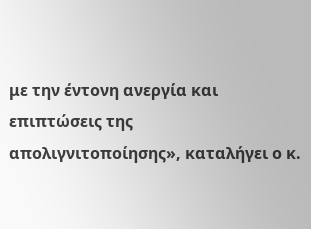με την έντονη ανεργία και επιπτώσεις της απολιγνιτοποίησης», καταλήγει ο κ.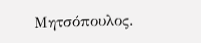Μητσόπουλος.